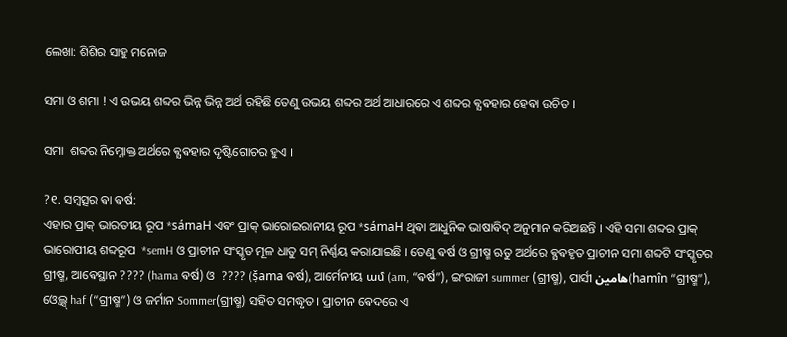ଲେଖା: ଶିଶିର ସାହୁ ମନୋଜ

ସମା ଓ ଶମା ! ଏ ଉଭୟ ଶବ୍ଦର ଭିନ୍ନ ଭିନ୍ନ ଅର୍ଥ ରହିଛି ତେଣୁ ଉଭୟ ଶବ୍ଦର ଅର୍ଥ ଆଧାରରେ ଏ ଶବ୍ଦର ଵ୍ଯଵହାର ହେଵା ଉଚିତ ।

ସମା  ଶବ୍ଦର ନିମ୍ନୋକ୍ତ ଅର୍ଥରେ ଵ୍ଯଵହାର ଦୃଷ୍ଟିଗୋଚର ହୁଏ ।

?୧. ସମ୍ବତ୍ସର ଵା ଵର୍ଷ:
ଏହାର ପ୍ରାକ୍ ଭାରତୀୟ ରୂପ *sámaH ଏଵଂ ପ୍ରାକ୍ ଭାରୋଇରାନୀୟ ରୂପ *sámaH ଥିଵା ଆଧୁନିକ ଭାଷାଵିଦ୍ ଅନୁମାନ କରିଅଛନ୍ତି । ଏହି ସମା ଶବ୍ଦର ପ୍ରାକ୍ ଭାରୋପୀୟ ଶବ୍ଦରୂପ  *semH ଓ ପ୍ରାଚୀନ ସଂସ୍କୃତ ମୂଳ ଧାତୁ ସମ୍ ନିର୍ଣ୍ଣୟ କରାଯାଇଛି । ତେଣୁ ଵର୍ଷ ଓ ଗ୍ରୀଷ୍ମ ଋତୁ ଅର୍ଥରେ ଵ୍ଯଵହୃତ ପ୍ରାଚୀନ ସମା ଶବ୍ଦଟି ସଂସ୍କୃତର ଗ୍ରୀଷ୍ମ, ଆଵେସ୍ଥାନ ???? (hama ଵର୍ଷ) ଓ  ???? (ṣ̌ama ଵର୍ଷ), ଆର୍ମେନୀୟ ամ (am, “ଵର୍ଷ”), ଇଂରାଜୀ summer (ଗ୍ରୀଷ୍ମ), ପାର୍ସୀ هامین(hamîn “ଗ୍ରୀଷ୍ମ”), ଓ୍ଵେଲ୍ସ୍ haf (“ଗ୍ରୀଷ୍ମ”) ଓ ଜର୍ମାନ Sommer(ଗ୍ରୀଷ୍ମ) ସହିତ ସମଦ୍ଧୃତ । ପ୍ରାଚୀନ ଵେଦରେ ଏ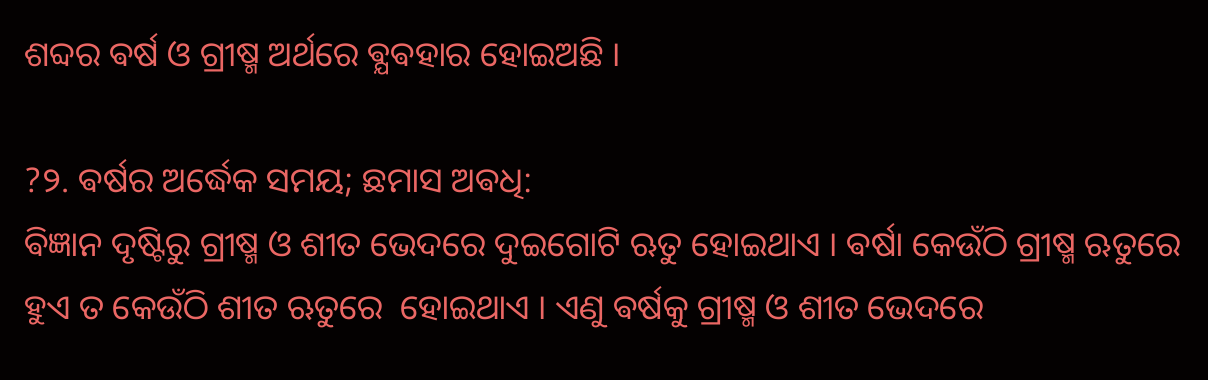ଶବ୍ଦର ଵର୍ଷ ଓ ଗ୍ରୀଷ୍ମ ଅର୍ଥରେ ଵ୍ଯଵହାର ହୋଇଅଛି ।

?୨. ଵର୍ଷର ଅର୍ଦ୍ଧେକ ସମୟ; ଛମାସ ଅଵଧି:
ଵିଜ୍ଞାନ ଦୃଷ୍ଟିରୁ ଗ୍ରୀଷ୍ମ ଓ ଶୀତ ଭେଦରେ ଦୁଇଗୋଟି ଋତୁ ହୋଇଥାଏ । ଵର୍ଷା କେଉଁଠି ଗ୍ରୀଷ୍ମ ଋତୁରେ ହୁଏ ତ କେଉଁଠି ଶୀତ ଋତୁରେ  ହୋଇଥାଏ । ଏଣୁ ଵର୍ଷକୁ ଗ୍ରୀଷ୍ମ ଓ ଶୀତ ଭେଦରେ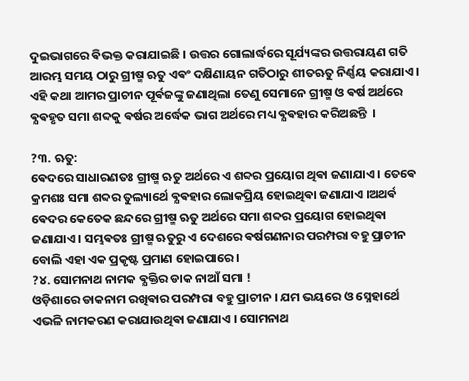ଦୁଇଭାଗରେ ଵିଭକ୍ତ କରାଯାଇଛି । ଉତ୍ତର ଗୋଲାର୍ଦ୍ଧରେ ସୂର୍ଯ୍ୟଙ୍କର ଉତ୍ତରାୟଣ ଗତି ଆରମ୍ଭ ସମୟ ଠାରୁ ଗ୍ରୀଷ୍ମ ଋତୁ ଏଵଂ ଦକ୍ଷିଣାୟନ ଗତିଠାରୁ ଶୀତଋତୁ ନିର୍ଣ୍ଣୟ କରାଯାଏ । ଏହି କଥା ଆମର ପ୍ରାଚୀନ ପୂର୍ଵଜଙ୍କୁ ଜଣାଥିଲା ତେଣୁ ସେମାନେ ଗ୍ରୀଷ୍ମ ଓ ଵର୍ଷ ଅର୍ଥରେ ଵ୍ଯଵହୃତ ସମା ଶବ୍ଦକୁ ଵର୍ଷର ଅର୍ଦ୍ଧେକ ଭାଗ ଅର୍ଥରେ ମଧ୍ୟ ଵ୍ଯଵହାର କରିଅଛନ୍ତି ‌ ।

?୩. ଋତୁ:
ଵେଦରେ ସାଧାରଣତଃ ଗ୍ରୀଷ୍ମ ଋତୁ ଅର୍ଥରେ ଏ ଶବ୍ଦର ପ୍ରୟୋଗ ଥିଵା ଜଣାଯାଏ । ତେଵେ କ୍ରମଶଃ ସମା ଶବ୍ଦର ତୁଲ୍ୟାର୍ଥେ ଵ୍ଯଵହାର ଲୋକପ୍ରିୟ ହୋଇଥିଵା ଜଣାଯାଏ ।ଅଥର୍ଵ ଵେଦର କେତେକ ଛନ୍ଦରେ ଗ୍ରୀଷ୍ମ ଋତୁ ଅର୍ଥରେ ସମା ଶବ୍ଦର ପ୍ରୟୋଗ ହୋଇଥିଵା ଜଣାଯାଏ । ସମ୍ଭଵତଃ ଗ୍ରୀଷ୍ମ ଋତୁରୁ ଏ ଦେଶରେ ଵର୍ଷଗଣନାର ପରମ୍ପରା ବହୁ ପ୍ରାଚୀନ ବୋଲି ଏହା ଏକ ପ୍ରକୃଷ୍ଟ ପ୍ରମାଣ ହୋଇପାରେ ।
?୪. ସୋମନାଥ ନାମକ ଵ୍ଯକ୍ତିର ଡାକ ନାଆଁ ସମା !
ଓଡ଼ିଶାରେ ଡାକନାମ ରଖିଵାର ପରମ୍ପରା ବହୁ ପ୍ରାଚୀନ । ଯମ ଭୟରେ ଓ ସ୍ନେହାର୍ଥେ ଏଭଳି ନାମକରଣ କରାଯାଉଥିଵା ଜଣାଯାଏ । ସୋମନାଥ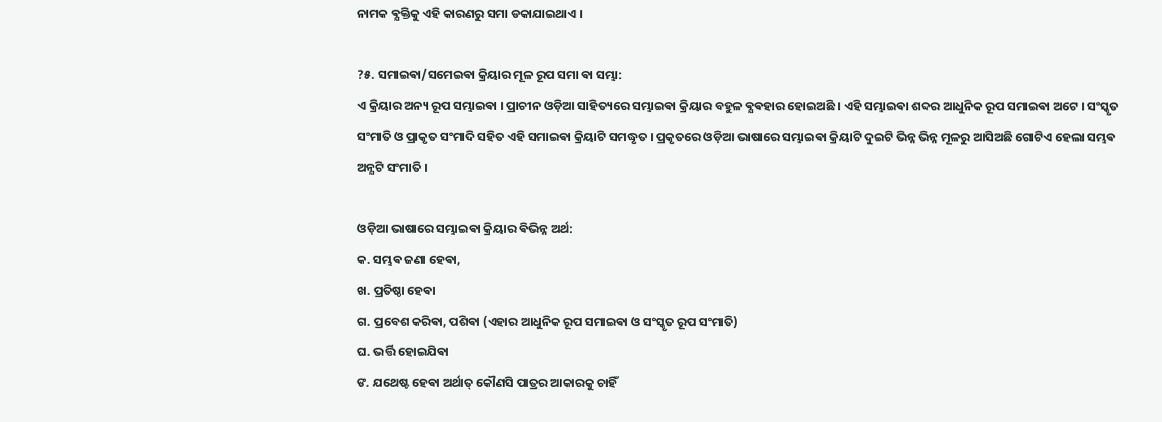ନାମକ ଵ୍ଯକ୍ତିକୁ ଏହି କାରଣରୁ ସମା ଡକାଯାଇଥାଏ ।

?୫. ସମାଇଵା/ସମେଇଵା କ୍ରିୟାର ମୂଳ ରୂପ ସମା ଵା ସମ୍ଭା:
ଏ କ୍ରିୟାର ଅନ୍ୟ ରୂପ ସମ୍ଭାଇଵା । ପ୍ରାଚୀନ ଓଡ଼ିଆ ସାହିତ୍ୟରେ ସମ୍ଭାଇଵା କ୍ରିୟାର ବହୁଳ ଵ୍ଯଵହାର ହୋଇଅଛି । ଏହି ସମ୍ଭାଇଵା ଶବ୍ଦର ଆଧୁନିକ ରୂପ ସମାଇଵା ଅଟେ । ସଂସ୍କୃତ ସଂମାତି ଓ ପ୍ରାକୃତ ସଂମାଦି ସହିତ ଏହି ସମାଇଵା କ୍ରିୟାଟି ସମଦ୍ଧୃତ । ପ୍ରକୃତରେ ଓଡ଼ିଆ ଭାଷାରେ ସମ୍ଭାଇଵା କ୍ରିୟାଟି ଦୁଇଟି ଭିନ୍ନ ଭିନ୍ନ ମୂଳରୁ ଆସିଅଛି ଗୋଟିଏ ହେଲା ସମ୍ଭଵ ଅନ୍ଯଟି ସଂମାତି ।

ଓଡ଼ିଆ ଭାଷାରେ ସମ୍ଭାଇଵା କ୍ରିୟାର ଵିଭିନ୍ନ ଅର୍ଥ:
କ. ସମ୍ଭଵ ଜଣା ହେଵା,
ଖ. ପ୍ରତିଷ୍ଠା ହେଵା
ଗ. ପ୍ରବେଶ କରିଵା, ପଶିଵା (ଏହାର ଆଧୁନିକ ରୂପ ସମାଇଵା ଓ ସଂସ୍କୃତ ରୂପ ସଂମାତି)
ଘ. ଭର୍ତ୍ତି ହୋଇଯିଵା
ଙ. ଯଥେଷ୍ଟ ହେଵା ଅର୍ଥାତ୍ କୌଣସି ପାତ୍ରର ଆକାରକୁ ଚାହିଁ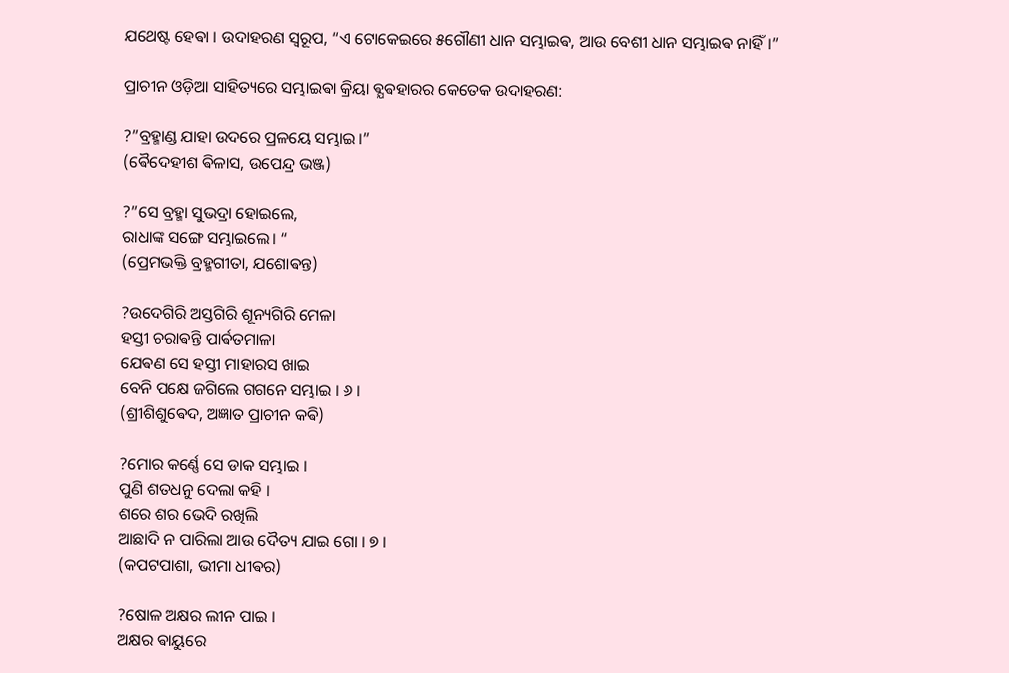ଯଥେଷ୍ଟ ହେଵା । ଉଦାହରଣ ସ୍ୱରୂପ, “ଏ ଟୋକେଇରେ ୫ଗୌଣୀ ଧାନ ସମ୍ଭାଇଵ, ଆଉ ବେଶୀ ଧାନ ସମ୍ଭାଇଵ ନାହିଁ।”

ପ୍ରାଚୀନ ଓଡ଼ିଆ ସାହିତ୍ୟରେ ସମ୍ଭାଇଵା କ୍ରିୟା ଵ୍ଯଵହାରର କେତେକ ଉଦାହରଣ:

?”ବ୍ରହ୍ମାଣ୍ଡ ଯାହା ଉଦରେ ପ୍ରଳୟେ ସମ୍ଭାଇ।”
(ଵୈଦେହୀଶ ଵିଳାସ, ଉପେନ୍ଦ୍ର ଭଞ୍ଜ)

?”ସେ ବ୍ରହ୍ମା ସୁଭଦ୍ରା ହୋଇଲେ,
ରାଧାଙ୍କ ସଙ୍ଗେ ସମ୍ଭାଇଲେ। “
(ପ୍ରେମଭକ୍ତି ବ୍ରହ୍ମଗୀତା, ଯଶୋଵନ୍ତ)

?ଉଦେଗିରି ଅସ୍ତଗିରି ଶୂନ୍ୟଗିରି ମେଳା
ହସ୍ତୀ ଚରାଵନ୍ତି ପାର୍ଵତମାଳା
ଯେଵଣ ସେ ହସ୍ତୀ ମାହାରସ ଖାଇ
ବେନି ପକ୍ଷେ ଜଗିଲେ ଗଗନେ ସମ୍ଭାଇ । ୬ ।
(ଶ୍ରୀଶିଶୁଵେଦ, ଅଜ୍ଞାତ ପ୍ରାଚୀନ କଵି)

?ମୋର କର୍ଣ୍ଣେ ସେ ଡାକ ସମ୍ଭାଇ ।
ପୁଣି ଶତଧନୁ ଦେଲା କ‌ହି ।
ଶରେ ଶର ଭେଦି ରଖିଲି
ଆଛାଦି ନ ପାରିଲା ଆଉ ଦୈତ୍ୟ ଯାଇ ଗୋ । ୭ ।
(କପଟପାଶା, ଭୀମା ଧୀଵର)

?ଷୋଳ ଅକ୍ଷର ଲୀନ ପାଇ ।
ଅକ୍ଷର ଵାୟୁରେ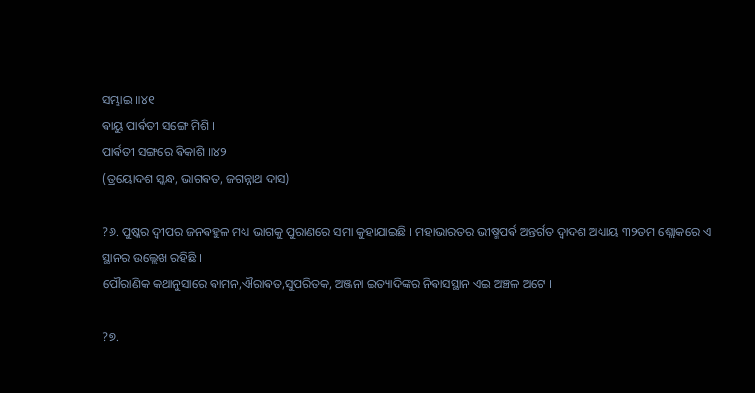ସମ୍ଭାଇ ॥୪୧
ଵାୟୁ ପାର୍ଵତୀ ସଙ୍ଗେ ମିଶି ।
ପାର୍ଵତୀ ସଙ୍ଗରେ ଵିକାଶି ॥୪୨
(ତ୍ରୟୋଦଶ ସ୍କନ୍ଧ, ଭାଗଵତ, ଜଗନ୍ନାଥ ଦାସ)

?୬. ପୁଷ୍କର ଦ୍ଵୀପର ଜନଵହୁଳ ମଧ୍ୟ ଭାଗକୁ ପୁରାଣରେ ସମା କୁହାଯାଇଛି । ମହାଭାରତର ଭୀଷ୍ମପର୍ଵ ଅନ୍ତର୍ଗତ ଦ୍ଵାଦଶ ଅଧ୍ୟାୟ ୩୨ତମ ଶ୍ଲୋକରେ ଏ ସ୍ଥାନର ଉଲ୍ଲେଖ ରହିଛି ।
ପୌରାଣିକ କଥାନୁସାରେ ଵାମନ,ଐରାଵତ,ସୁପରିତକ, ଅଞ୍ଜନା ଇତ୍ୟାଦିଙ୍କର ନିଵାସସ୍ଥାନ ଏଇ ଅଞ୍ଚଳ ଅଟେ ।

?୭.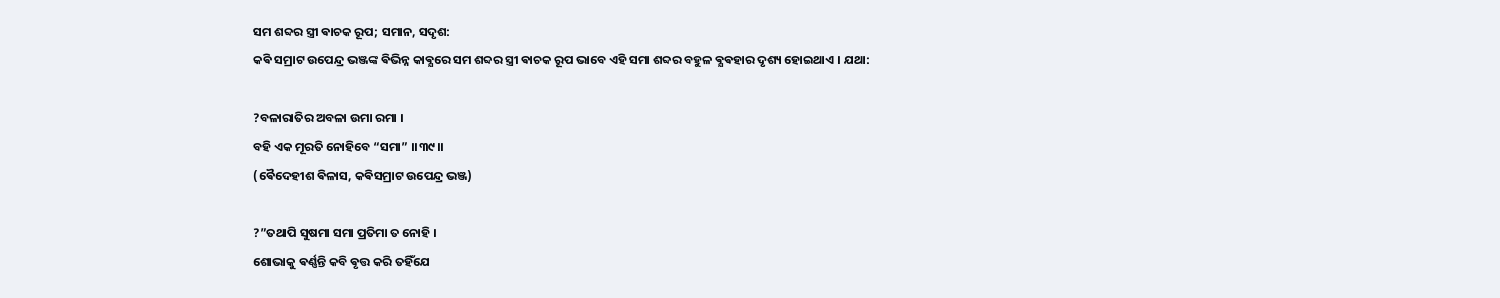ସମ ଶବ୍ଦର ସ୍ତ୍ରୀ ଵାଚକ ରୂପ; ସମାନ, ସଦୃଶ:
କଵି ସମ୍ରାଟ ଉପେନ୍ଦ୍ର ଭଞ୍ଜଙ୍କ ଵିଭିନ୍ନ କାଵ୍ଯରେ ସମ ଶବ୍ଦର ସ୍ତ୍ରୀ ଵାଚକ ରୂପ ଭାବେ ଏହି ସମା ଶବ୍ଦର ବହୁଳ ଵ୍ଯଵହାର ଦୃଶ୍ୟ ହୋଇଥାଏ । ଯଥା:

?ବଳାରାତିର ଅବଳା ଉମା ରମା ।
ବହି ଏକ ମୂରତି ନୋହିବେ “ସମା” ।।୩୯।।
(ଵୈଦେହୀଶ ଵିଳାସ, କଵିସମ୍ରାଟ ଉପେନ୍ଦ୍ର ଭଞ୍ଜ)

?”ତଥାପି ସୁଷମା ସମା ପ୍ରତିମା ତ ନୋହି ।
ଶୋଭାକୁ ଵର୍ଣ୍ଣନ୍ତି କବି ଵୃତ୍ତ କରି ତହିଁଯେ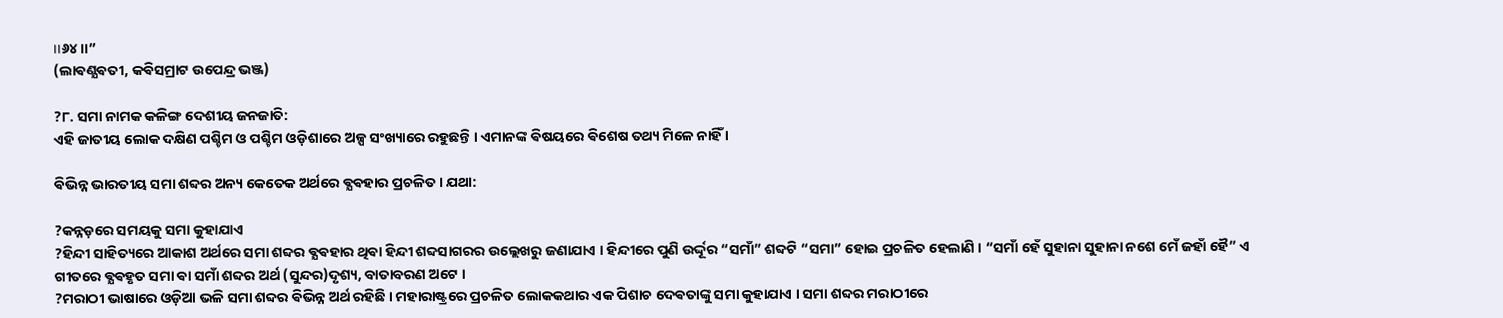।।୬୪।।”
(ଲାଵଣ୍ଯଵତୀ, କଵିସମ୍ରାଟ ଉପେନ୍ଦ୍ର ଭଞ୍ଜ)

?୮. ସମା ନାମକ କଳିଙ୍ଗ ଦେଶୀୟ ଜନଜାତି:
ଏହି ଜାତୀୟ ଲୋକ ଦକ୍ଷିଣ ପଶ୍ଚିମ ଓ ପଶ୍ଚିମ ଓଡ଼ିଶାରେ ଅଳ୍ପ ସଂଖ୍ୟାରେ ରହୁଛନ୍ତି । ଏମାନଙ୍କ ଵିଷୟରେ ଵିଶେଷ ତଥ୍ୟ ମିଳେ ନାହିଁ ।

ଵିଭିନ୍ନ ଭାରତୀୟ ସମା ଶବ୍ଦର ଅନ୍ୟ କେତେକ ଅର୍ଥରେ ଵ୍ଯଵହାର ପ୍ରଚଳିତ । ଯଥା:

?କନ୍ନଡ଼ରେ ସମୟକୁ ସମା କୁହାଯାଏ
?ହିନ୍ଦୀ ସାହିତ୍ୟରେ ଆକାଶ ଅର୍ଥରେ ସମା ଶବ୍ଦର ଵ୍ଯଵହାର ଥିଵା ହିନ୍ଦୀ ଶବ୍ଦସାଗରର ଉଲ୍ଲେଖରୁ ଜଣାଯାଏ । ହିନ୍ଦୀରେ ପୁଣି ଉର୍ଦ୍ଦୂର “ସମାଁ” ଶବ୍ଦଟି “ସମା” ହୋଇ ପ୍ରଚଳିତ ହେଲାଣି । “ସମାଁ ହେଁ ସୁହାନା ସୁହାନା ନଶେ ମେଁ ଜହାଁ ହୈ” ଏ ଗୀତରେ ଵ୍ଯଵହୃତ ସମା ଵା ସମାଁ ଶବ୍ଦର ଅର୍ଥ (ସୁନ୍ଦର)ଦୃଶ୍ୟ, ବାତାବରଣ ଅଟେ ।
?ମରାଠୀ ଭାଷାରେ ଓଡ଼ିଆ ଭଳି ସମା ଶବ୍ଦର ଵିଭିନ୍ନ ଅର୍ଥ ରହିଛି । ମହାରାଷ୍ଟ୍ରରେ ପ୍ରଚଳିତ ଲୋକକଥାର ଏକ ପିଶାଚ ଦେଵତାଙ୍କୁ ସମା କୁହାଯାଏ । ସମା ଶବ୍ଦର ମରାଠୀରେ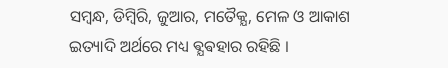ସମ୍ବନ୍ଧ, ଡିମ୍ବିରି, ଜୁଆର, ମତୈକ୍ଯ, ମେଳ ଓ ଆକାଶ ଇତ୍ୟାଦି ଅର୍ଥରେ ମଧ୍ୟ ଵ୍ଯଵହାର ରହିଛି ।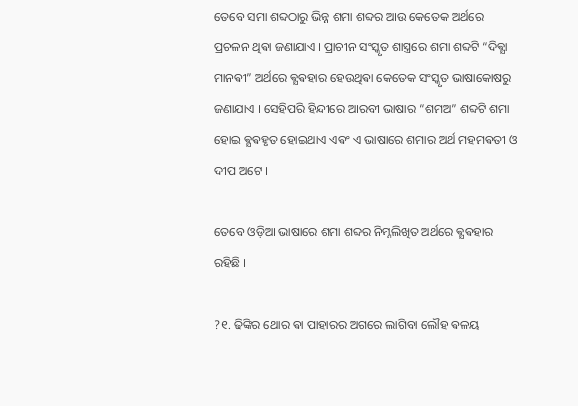ତେବେ ସମା ଶବ୍ଦଠାରୁ ଭିନ୍ନ ଶମା ଶବ୍ଦର ଆଉ କେତେକ ଅର୍ଥରେ ପ୍ରଚଳନ ଥିଵା ଜଣାଯାଏ । ପ୍ରାଚୀନ ସଂସ୍କୃତ ଶାସ୍ତ୍ରରେ ଶମା ଶବ୍ଦଟି “ଦିଵ୍ଯା ମାନଵୀ” ଅର୍ଥରେ ଵ୍ଯଵହାର ହେଉଥିଵା କେତେକ ସଂସ୍କୃତ ଭାଷାକୋଷରୁ ଜଣାଯାଏ । ସେହିପରି ହିନ୍ଦୀରେ ଆରବୀ ଭାଷାର “ଶମଅ” ଶବ୍ଦଟି ଶମା ହୋଇ ଵ୍ଯଵହୃତ ହୋଇଥାଏ ଏଵଂ ଏ ଭାଷାରେ ଶମାର ଅର୍ଥ ମହମଵତୀ ଓ ଦୀପ ଅଟେ ।

ତେବେ ଓଡ଼ିଆ ଭାଷାରେ ଶମା ଶବ୍ଦର ନିମ୍ନଲିଖିତ ଅର୍ଥରେ ଵ୍ଯଵହାର ରହିଛି ।

?୧. ଢିଙ୍କିର ଥୋର ଵା ପାହାରର ଅଗରେ ଲାଗିବା ଲୌହ ଵଳୟ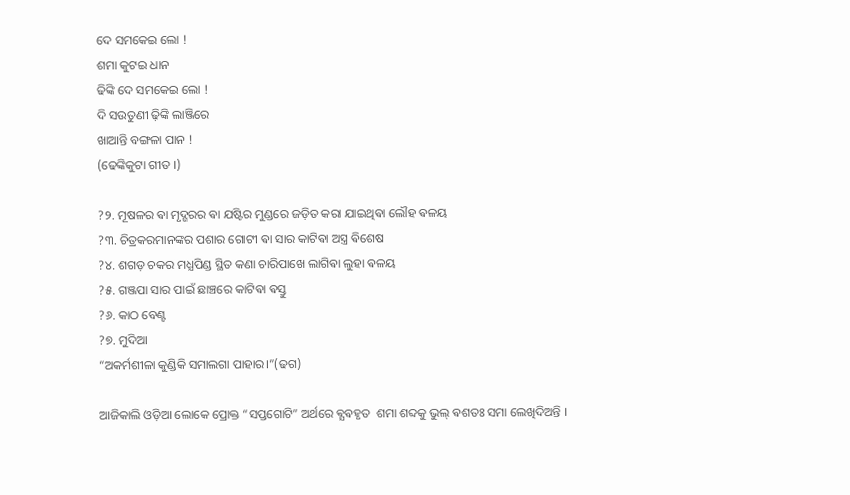ଦେ ସମକେଇ ଲୋ !
ଶମା କୁଟଇ ଧାନ
ଢିଙ୍କି ଦେ ସମକେଇ ଲୋ !
ଦି ସଉତୁଣୀ ଢ଼ିଙ୍କି ଲାଞ୍ଜିରେ
ଖାଆନ୍ତି ବଙ୍ଗଳା ପାନ !
(ଢେଙ୍କିକୁଟା ଗୀତ ।)

?୨. ମୂଷଳର ଵା ମୃଦ୍ଗରର ଵା ଯଷ୍ଟିର ମୁଣ୍ଡରେ ଜଡ଼ିତ କରା ଯାଇଥିଵା ଲୌହ ଵଳୟ
?୩. ଚିତ୍ରକରମାନଙ୍କର ପଶାର ଗୋଟୀ ଵା ସାର କାଟିଵା ଅସ୍ତ୍ର ଵିଶେଷ
?୪. ଶଗଡ଼ ଚକର ମଧ୍ଯପିଣ୍ଡ ସ୍ଥିତ କଣା ଚାରିପାଖେ ଲାଗିଵା ଲୁହା ଵଳୟ
?୫. ଗଞ୍ଜପା ସାର ପାଇଁ ଛାଞ୍ଚରେ କାଟିଵା ଵସ୍ତୁ
?୬. କାଠ ବେଣ୍ଟ
?୭. ମୁଦିଆ
“ଅକର୍ମଶୀଳା କୁଣ୍ଡିକି ସମାଲଗା ପାହାର।”(ଢଗ)

ଆଜିକାଲି ଓଡ଼ିଆ ଲୋକେ ପ୍ରୋକ୍ତ “ସପ୍ତଗୋଟି” ଅର୍ଥରେ ଵ୍ଯଵହୃତ  ଶମା ଶବ୍ଦକୁ ଭୁଲ୍ ଵଶତଃ ସମା ଲେଖିଦିଅନ୍ତି ।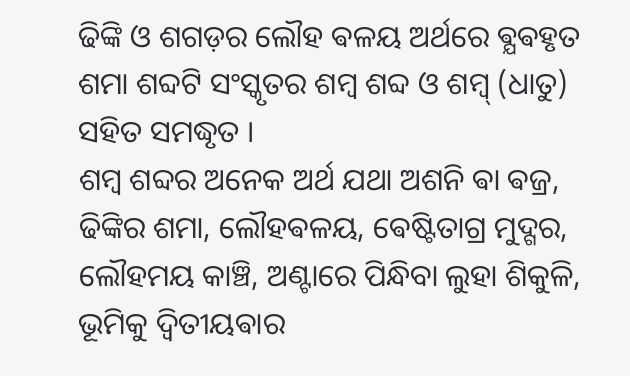ଢିଙ୍କି ଓ ଶଗଡ଼ର ଲୌହ ଵଳୟ ଅର୍ଥରେ ଵ୍ଯଵହୃତ ଶମା ଶବ୍ଦଟି ସଂସ୍କୃତର ଶମ୍ଵ ଶବ୍ଦ ଓ ଶମ୍ବ୍ (ଧାତୁ) ସହିତ ସମଦ୍ଧୃତ ।
ଶମ୍ବ ଶବ୍ଦର ଅନେକ ଅର୍ଥ ଯଥା ଅଶନି ଵା ଵଜ୍ର, ଢିଙ୍କିର ଶମା, ଲୌହଵଳୟ, ଵେଷ୍ଟିତାଗ୍ର ମୁଦ୍ଗର, ଲୌହମୟ କାଞ୍ଚି, ଅଣ୍ଟାରେ ପିନ୍ଧିବା ଲୁହା ଶିକୁଳି, ଭୂମିକୁ ଦ୍ବିତୀୟଵାର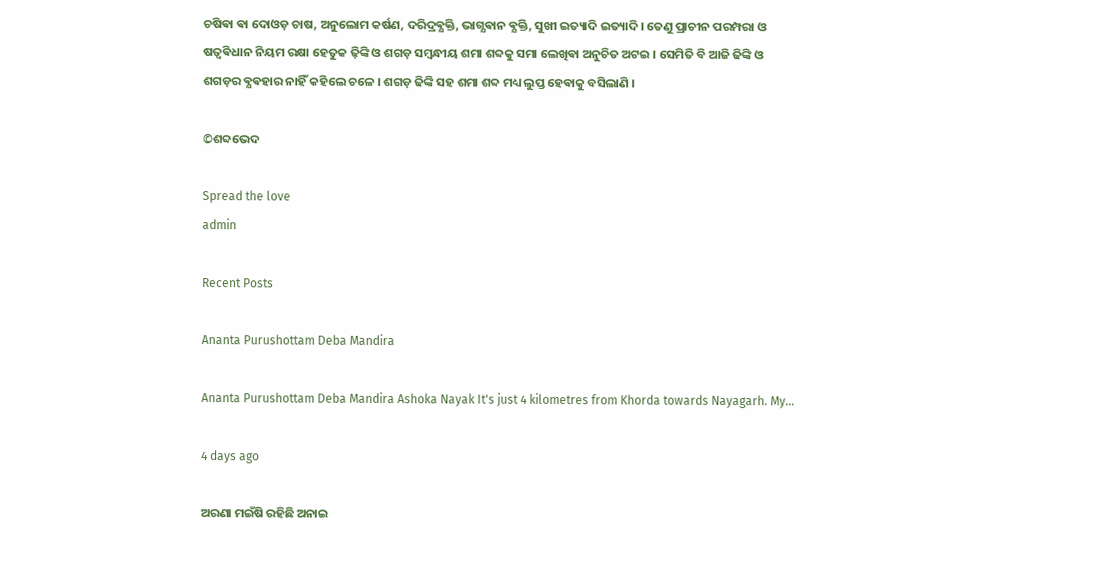ଚଷିଵା ଵା ଦୋଓଡ଼ ଚାଷ, ଅନୁଲୋମ କର୍ଷଣ, ଦରିଦ୍ରଵ୍ଯକ୍ତି, ଭାଗ୍ଯଵାନ ଵ୍ଯକ୍ତି, ସୁଖୀ ଇତ୍ୟାଦି ଇତ୍ୟାଦି । ତେଣୁ ପ୍ରାଚୀନ ପରମ୍ପରା ଓ ଷତ୍ଵଵିଧାନ ନିୟମ ରକ୍ଷା ହେତୁକ ଢ଼ିଙ୍କି ଓ ଶଗଡ଼ ସମ୍ବନ୍ଧୀୟ ଶମା ଶବ୍ଦକୁ ସମା ଲେଖିଵା ଅନୁଚିତ ଅଟଇ । ସେମିତି ବି ଆଜି ଢିଙ୍କି ଓ ଶଗଡ଼ର ଵ୍ଯଵହାର ନାହିଁ କହିଲେ ଚଳେ । ଶଗଡ଼ ଢିଙ୍କି ସହ ଶମା ଶବ୍ଦ ମଧ୍ୟ ଲୁପ୍ତ ହେଵାକୁ ବସିଲାଣି ।

©ଶବ୍ଦଭେଦ

Spread the love
admin

Recent Posts

Ananta Purushottam Deba Mandira

Ananta Purushottam Deba Mandira Ashoka Nayak It's just 4 kilometres from Khorda towards Nayagarh. My…

4 days ago

ଅରଣା ମଇଁଷି ରହିଛି ଅନାଇ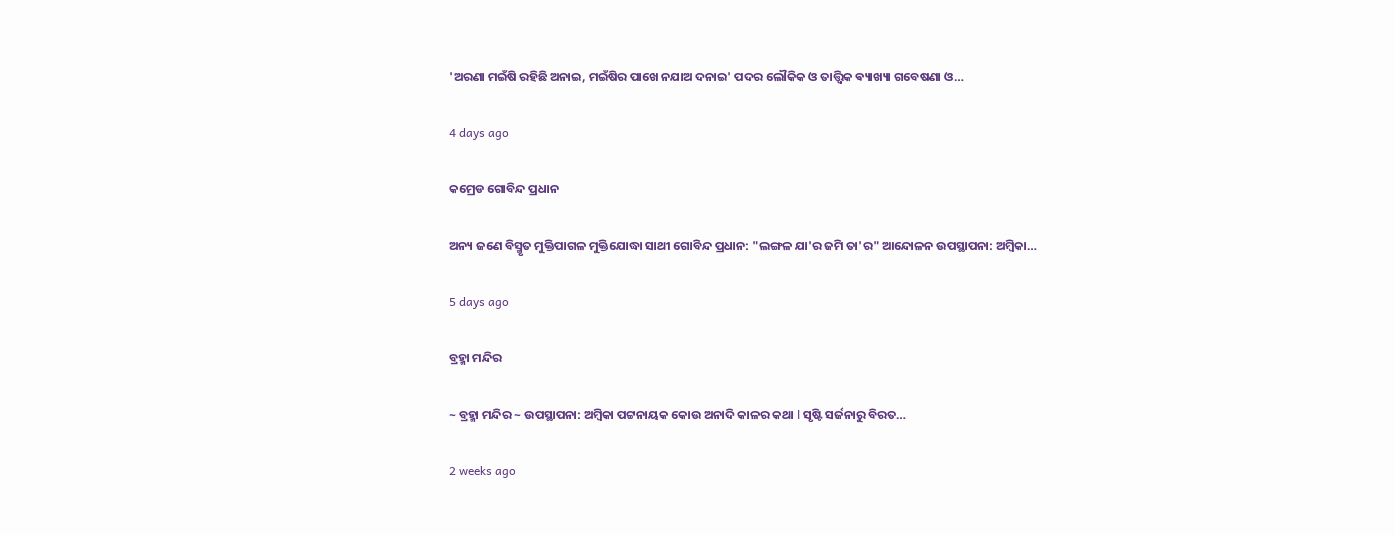'ଅରଣା ମଇଁଷି ରହିଛି ଅନାଇ, ମଇଁଷିର ପାଖେ ନଯାଅ ଦନାଇ' ପଦର ଲୌକିକ ଓ ତାତ୍ତ୍ଵିକ ଵ୍ୟାଖ୍ୟା ଗବେଷଣା ଓ…

4 days ago

କମ୍ରେଡ ଗୋବିନ୍ଦ ପ୍ରଧାନ

ଅନ୍ୟ ଜଣେ ବିସ୍ମୃତ ମୁକ୍ତିପାଗଳ ମୁକ୍ତିଯୋଦ୍ଧା ସାଥୀ ଗୋବିନ୍ଦ ପ୍ରଧାନ: "ଲଙ୍ଗଳ ଯା'ର ଜମି ତା'ର" ଆନ୍ଦୋଳନ ଉପସ୍ଥାପନା: ଅମ୍ବିକା…

5 days ago

ବ୍ରହ୍ମା ମନ୍ଦିର

~ ବ୍ରହ୍ମା ମନ୍ଦିର ~ ଉପସ୍ଥାପନା: ଅମ୍ବିକା ପଟ୍ଟନାୟକ କୋଉ ଅନାଦି କାଳର କଥା l ସୃଷ୍ଟି ସର୍ଜନାରୁ ବିରତ…

2 weeks ago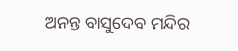ଅନନ୍ତ ବାସୁଦେବ ମନ୍ଦିର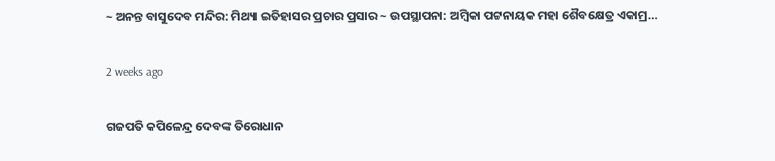~ ଅନନ୍ତ ବାସୁଦେବ ମନ୍ଦିର: ମିଥ୍ୟା ଇତିହାସର ପ୍ରଚାର ପ୍ରସାର ~ ଉପସ୍ଥାପନା: ଅମ୍ବିକା ପଟ୍ଟନାୟକ ମହା ଶୈବକ୍ଷେତ୍ର ଏକାମ୍ର…

2 weeks ago

ଗଜପତି କପିଳେନ୍ଦ୍ର ଦେବଙ୍କ ତିରୋଧାନ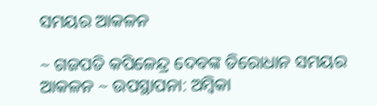ସମୟର ଆକଳନ

~ ଗଜପତି କପିଳେନ୍ଦ୍ର ଦେବଙ୍କ ତିରୋଧାନ ସମୟର ଆକଳନ ~ ଉପସ୍ଥାପନା: ଅମ୍ବିକା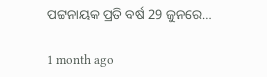ପଟ୍ଟନାୟକ ପ୍ରତି ବର୍ଷ 29 ଜୁନରେ…

1 month ago